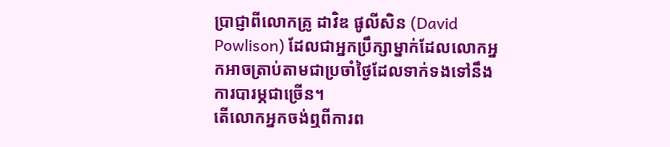ប្រាជ្ញាពីលោកគ្រូ ដាវិឌ ផូលីសិន (David Powlison) ដែលជាអ្នកប្រឹក្សាម្នាក់ដែលលោកអ្នកអាចត្រាប់តាមជាប្រចាំថ្ងៃដែលទាក់ទងទៅនឹងការបារម្ភជាច្រើន។
តើលោកអ្នកចង់ឮពីការព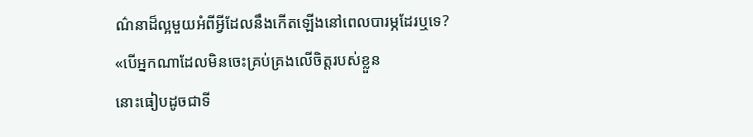ណ៌នាដ៏ល្អមួយអំពីអ្វីដែលនឹងកើតឡើងនៅពេលបារម្ភដែរឬទេ?
«បើអ្នកណាដែលមិនចេះគ្រប់គ្រងលើចិត្តរបស់ខ្លួន
នោះធៀបដូចជាទី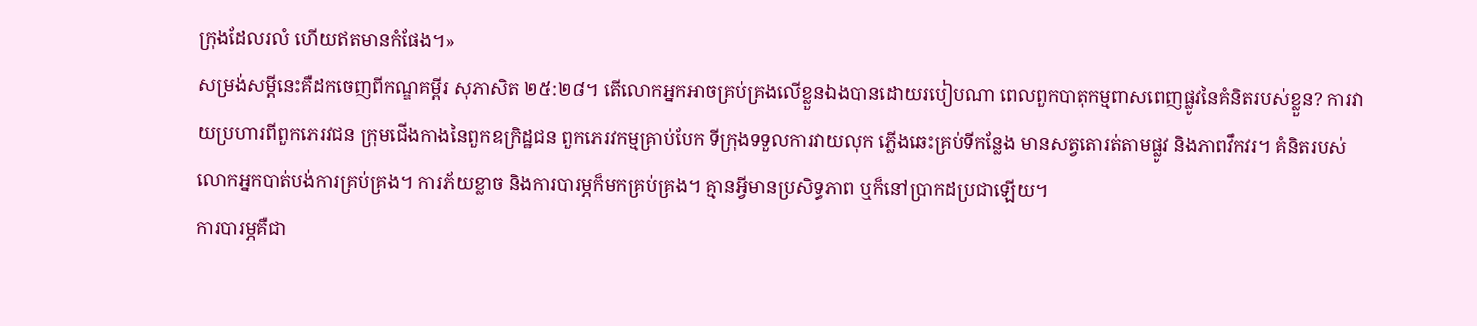ក្រុងដែលរលំ ហើយឥតមានកំផែង។»
សម្រង់សម្ដីនេះគឺដកចេញពីកណ្ឌគម្ពីរ សុភាសិត ២៥:២៨។ តើលោកអ្នកអាចគ្រប់គ្រងលើខ្លួនឯងបានដោយរបៀបណា ពេលពួកបាតុកម្មពាសពេញផ្លូវនៃគំនិតរបស់ខ្លួន? ការវាយប្រហារពីពួកភេរវជន ក្រុមជើងកាងនៃពួកឧក្រិដ្ឋជន ពួកភេរវកម្មគ្រាប់បែក ទីក្រុងទទួលការវាយលុក ភ្លើងឆេះគ្រប់ទីកន្លែង មានសត្វតោរត់តាមផ្លូវ និងភាពវឹកវរ។ គំនិតរបស់លោកអ្នកបាត់បង់ការគ្រប់គ្រង។ ការភ័យខ្លាច និងការបារម្ភក៏មកគ្រប់គ្រង។ គ្មានអ្វីមានប្រសិទ្ធភាព ឬក៏នៅប្រាកដប្រជាឡើយ។
ការបារម្ភគឺជា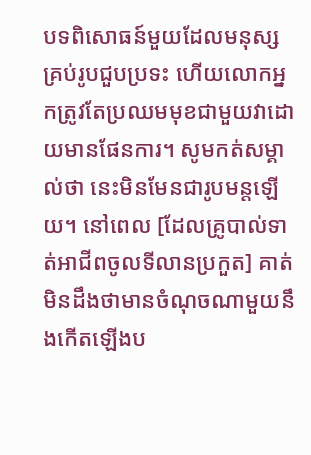បទពិសោធន៍មួយដែលមនុស្សគ្រប់រូបជួបប្រទះ ហើយលោកអ្នកត្រូវតែប្រឈមមុខជាមួយវាដោយមានផែនការ។ សូមកត់សម្គាល់ថា នេះមិនមែនជារូបមន្តឡើយ។ នៅពេល [ដែលគ្រូបាល់ទាត់អាជីពចូលទីលានប្រកួត] គាត់មិនដឹងថាមានចំណុចណាមួយនឹងកើតឡើងប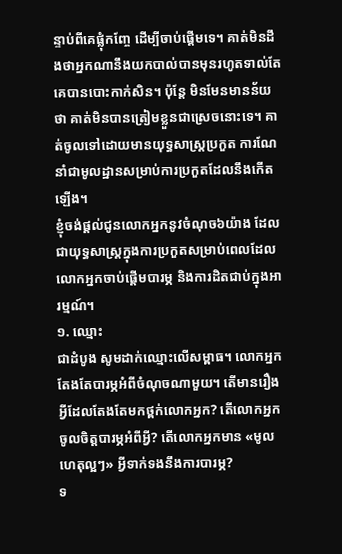ន្ទាប់ពីគេផ្លុំកញ្ចែ ដើម្បីចាប់ផ្ដើមទេ។ គាត់មិនដឹងថាអ្នកណានឹងយកបាល់បានមុនរហូតទាល់តែគេបានបោះកាក់សិន។ ប៉ុន្តែ មិនមែនមានន័យថា គាត់មិនបានត្រៀមខ្លួនជាស្រេចនោះទេ។ គាត់ចូលទៅដោយមានយុទ្ធសាស្ត្រប្រកួត ការណែនាំជាមូលដ្ឋានសម្រាប់ការប្រកួតដែលនឹងកើតឡើង។
ខ្ញុំចង់ផ្ដល់ជូនលោកអ្នកនូវចំណុច៦យ៉ាង ដែលជាយុទ្ធសាស្ត្រក្នុងការប្រកួតសម្រាប់ពេលដែលលោកអ្នកចាប់ផ្ដើមបារម្ភ និងការដិតជាប់ក្នុងអារម្មណ៍។
១. ឈ្មោះ
ជាដំបូង សូមដាក់ឈ្មោះលើសម្ពាធ។ លោកអ្នកតែងតែបារម្ភអំពីចំណុចណាមួយ។ តើមានរឿងអ្វីដែលតែងតែមកថ្ពក់លោកអ្នក? តើលោកអ្នកចូលចិត្តបារម្ភអំពីអ្វី? តើលោកអ្នកមាន «មូលហេតុល្អៗ» អ្វីទាក់ទងនឹងការបារម្ភ?
ទ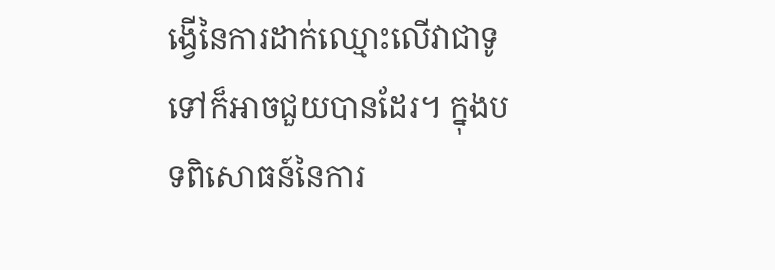ង្វើនៃការដាក់ឈ្មោះលើវាជាទូទៅក៏អាចជួយបានដែរ។ ក្នុងបទពិសោធន៍នៃការ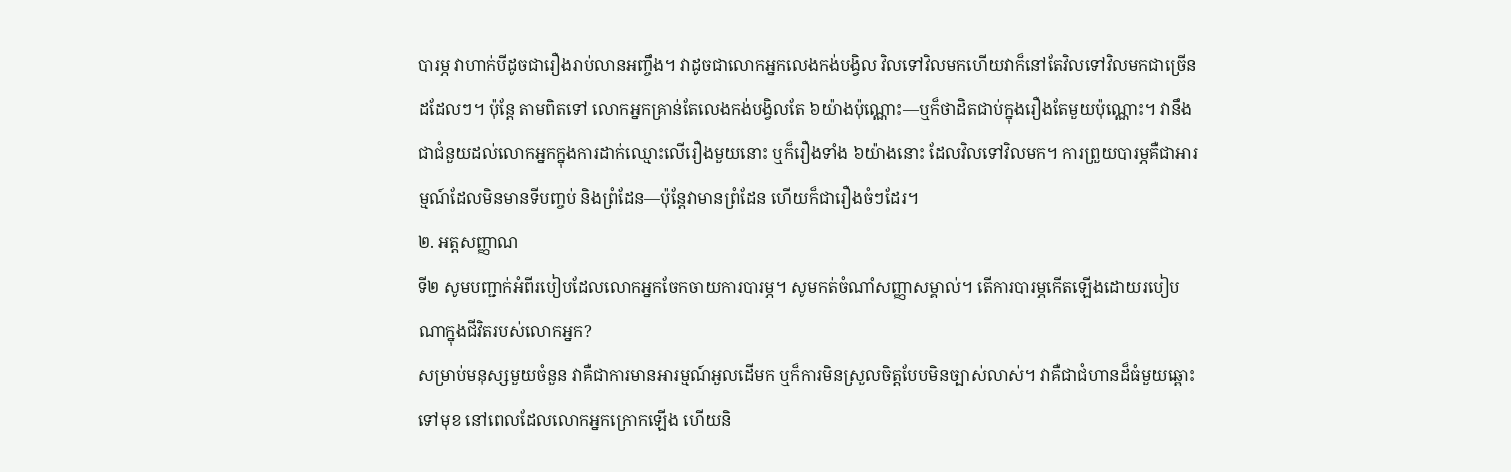បារម្ភ វាហាក់បីដូចជារឿងរាប់លានអញ្ចឹង។ វាដូចជាលោកអ្នកលេងកង់បង្វិល វិលទៅវិលមកហើយវាក៏នៅតែវិលទៅវិលមកជាច្រើនដដែលៗ។ ប៉ុន្តែ តាមពិតទៅ លោកអ្នកគ្រាន់តែលេងកង់បង្វិលតែ ៦យ៉ាងប៉ុណ្ណោះ—ឬក៏ថាដិតជាប់ក្នុងរឿងតែមួយប៉ុណ្ណោះ។ វានឹងជាជំនួយដល់លោកអ្នកក្នុងការដាក់ឈ្មោះលើរឿងមួយនោះ ឬក៏រឿងទាំង ៦យ៉ាងនោះ ដែលវិលទៅវិលមក។ ការព្រួយបារម្ភគឺជាអារម្មណ៍ដែលមិនមានទីបញ្ចប់ និងព្រំដែន—ប៉ុន្តែវាមានព្រំដែន ហើយក៏ជារឿងចំៗដែរ។
២. អត្តសញ្ញាណ
ទី២ សូមបញ្ជាក់អំពីរបៀបដែលលោកអ្នកចែកចាយការបារម្ភ។ សូមកត់ចំណាំសញ្ញាសម្គាល់។ តើការបារម្ភកើតឡើងដោយរបៀបណាក្នុងជីវិតរបស់លោកអ្នក?
សម្រាប់មនុស្សមួយចំនួន វាគឺជាការមានអារម្មណ៍អួលដើមក ឬក៏ការមិនស្រួលចិត្តបែបមិនច្បាស់លាស់។ វាគឺជាជំហានដ៏ធំមួយឆ្ពោះទៅមុខ នៅពេលដែលលោកអ្នកក្រោកឡើង ហើយនិ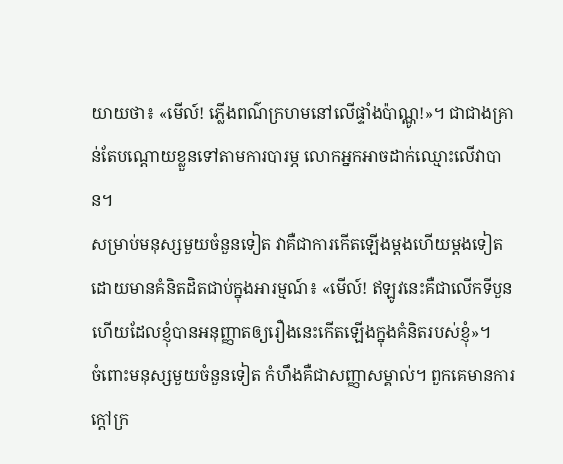យាយថា៖ «មើល៍! ភ្លើងពណ៌ក្រហមនៅលើផ្ទាំងប៉ាណ្ណូ!»។ ជាជាងគ្រាន់តែបណ្ដោយខ្លួនទៅតាមការបារម្ភ លោកអ្នកអាចដាក់ឈ្មោះលើវាបាន។
សម្រាប់មនុស្សមួយចំនួនទៀត វាគឺជាការកើតឡើងម្ដងហើយម្ដងទៀតដោយមានគំនិតដិតជាប់ក្នុងអារម្មណ៍៖ «មើល៍! ឥឡូវនេះគឺជាលើកទីបួនហើយដែលខ្ញុំបានអនុញ្ញាតឲ្យរឿងនេះកើតឡើងក្នុងគំនិតរបស់ខ្ញុំ»។
ចំពោះមនុស្សមួយចំនួនទៀត កំហឹងគឺជាសញ្ញាសម្គាល់។ ពួកគេមានការក្ដៅក្រ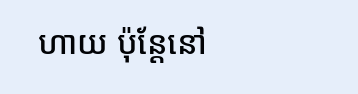ហាយ ប៉ុន្តែនៅ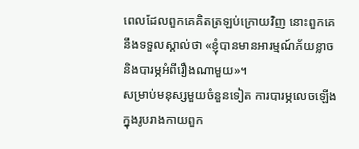ពេលដែលពួកគេគិតត្រឡប់ក្រោយវិញ នោះពួកគេនឹងទទួលស្គាល់ថា «ខ្ញុំបានមានអារម្មណ៍ភ័យខ្លាច និងបារម្ភអំពីរឿងណាមួយ»។
សម្រាប់មនុស្សមួយចំនួនទៀត ការបារម្ភលេចឡើងក្នុងរូបរាងកាយពួក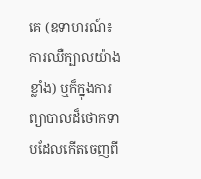គេ (ឧទាហរណ៍៖ ការឈឺក្បាលយ៉ាងខ្លាំង) ឬក៏ក្នុងការព្យាបាលដ៏ថោកទាបដែលកើតចេញពី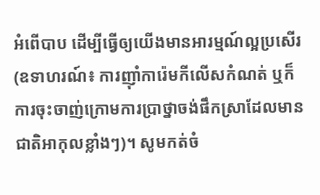អំពើបាប ដើម្បីធ្វើឲ្យយើងមានអារម្មណ៍ល្អប្រសើរ (ឧទាហរណ៍៖ ការញ៉ាំការ៉េមកីលើសកំណត់ ឬក៏ការចុះចាញ់ក្រោមការប្រាថ្នាចង់ផឹកស្រាដែលមានជាតិអាកុលខ្លាំងៗ)។ សូមកត់ចំ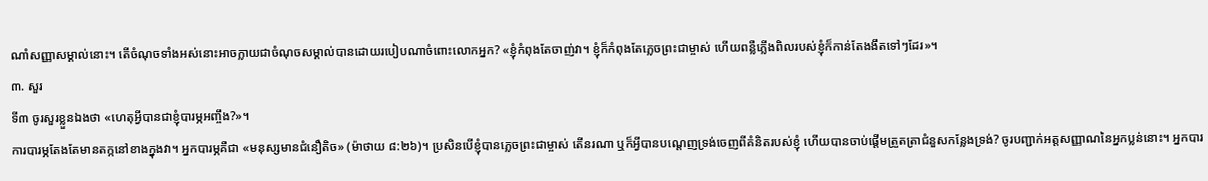ណាំសញ្ញាសម្គាល់នោះ។ តើចំណុចទាំងអស់នោះអាចក្លាយជាចំណុចសម្គាល់បានដោយរបៀបណាចំពោះលោកអ្នក? «ខ្ញុំកំពុងតែចាញ់វា។ ខ្ញុំក៏កំពុងតែភ្លេចព្រះជាម្ចាស់ ហើយពន្លឺភ្លើងពិលរបស់ខ្ញុំក៏កាន់តែងងឹតទៅៗដែរ»។
៣. សួរ
ទី៣ ចូរសួរខ្លួនឯងថា «ហេតុអ្វីបានជាខ្ញុំបារម្ភអញ្ចឹង?»។
ការបារម្ភតែងតែមានតក្កនៅខាងក្នុងវា។ អ្នកបារម្ភគឺជា «មនុស្សមានជំនឿតិច» (ម៉ាថាយ ៨:២៦)។ ប្រសិនបើខ្ញុំបានភ្លេចព្រះជាម្ចាស់ តើនរណា ឬក៏អ្វីបានបណ្ដេញទ្រង់ចេញពីគំនិតរបស់ខ្ញុំ ហើយបានចាប់ផ្ដើមត្រួតត្រាជំនួសកន្លែងទ្រង់? ចូរបញ្ជាក់អត្តសញ្ញាណនៃអ្នកប្លន់នោះ។ អ្នកបារ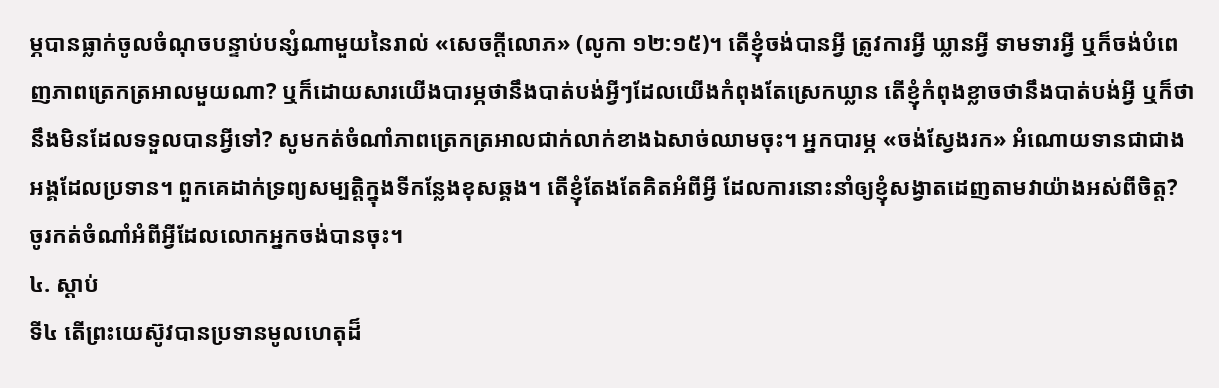ម្ភបានធ្លាក់ចូលចំណុចបន្ទាប់បន្សំណាមួយនៃរាល់ «សេចក្តីលោភ» (លូកា ១២:១៥)។ តើខ្ញុំចង់បានអ្វី ត្រូវការអ្វី ឃ្លានអ្វី ទាមទារអ្វី ឬក៏ចង់បំពេញភាពត្រេកត្រអាលមួយណា? ឬក៏ដោយសារយើងបារម្ភថានឹងបាត់បង់អ្វីៗដែលយើងកំពុងតែស្រេកឃ្លាន តើខ្ញុំកំពុងខ្លាចថានឹងបាត់បង់អ្វី ឬក៏ថានឹងមិនដែលទទួលបានអ្វីទៅ? សូមកត់ចំណាំភាពត្រេកត្រអាលជាក់លាក់ខាងឯសាច់ឈាមចុះ។ អ្នកបារម្ភ «ចង់ស្វែងរក» អំណោយទានជាជាងអង្គដែលប្រទាន។ ពួកគេដាក់ទ្រព្យសម្បត្តិក្នុងទីកន្លែងខុសឆ្គង។ តើខ្ញុំតែងតែគិតអំពីអ្វី ដែលការនោះនាំឲ្យខ្ញុំសង្វាតដេញតាមវាយ៉ាងអស់ពីចិត្ត? ចូរកត់ចំណាំអំពីអ្វីដែលលោកអ្នកចង់បានចុះ។
៤. ស្ដាប់
ទី៤ តើព្រះយេស៊ូវបានប្រទានមូលហេតុដ៏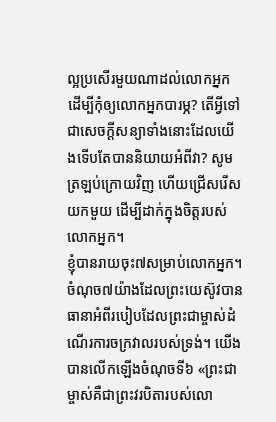ល្អប្រសើរមួយណាដល់លោកអ្នក ដើម្បីកុំឲ្យលោកអ្នកបារម្ភ? តើអ្វីទៅជាសេចក្ដីសន្យាទាំងនោះដែលយើងទើបតែបាននិយាយអំពីវា? សូមត្រឡប់ក្រោយវិញ ហើយជ្រើសរើសយកមួយ ដើម្បីដាក់ក្នុងចិត្តរបស់លោកអ្នក។
ខ្ញុំបានរាយចុះ៧សម្រាប់លោកអ្នក។ ចំណុច៧យ៉ាងដែលព្រះយេស៊ូវបានធានាអំពីរបៀបដែលព្រះជាម្ចាស់ដំណើរការចក្រវាលរបស់ទ្រង់។ យើងបានលើកឡើងចំណុចទី៦ «ព្រះជាម្ចាស់គឺជាព្រះវរបិតារបស់លោ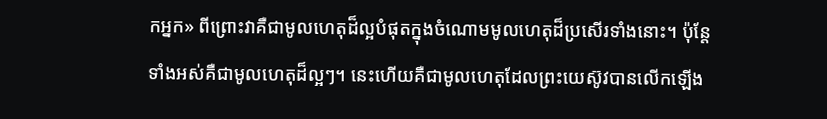កអ្នក» ពីព្រោះវាគឺជាមូលហេតុដ៏ល្អបំផុតក្នុងចំណោមមូលហេតុដ៏ប្រសើរទាំងនោះ។ ប៉ុន្តែ ទាំងអស់គឺជាមូលហេតុដ៏ល្អៗ។ នេះហើយគឺជាមូលហេតុដែលព្រះយេស៊ូវបានលើកឡើង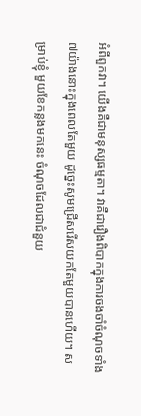អំពីពួកវា។ យើងគឺជាមនុស្សធម្មតា។ វាគឺជារឿងពិបាកក្នុងការចងចាំចំណុចទាំង៧យ៉ាងនោះក្នុងពេលតែមួយ ដូច្នេះសូមជ្រើសរើសយកតែមួយបានហើយ។ សម្រាប់ខ្ញុំ មួយខែកន្លងមកនេះ ចំណុចដែលជាជំនួយ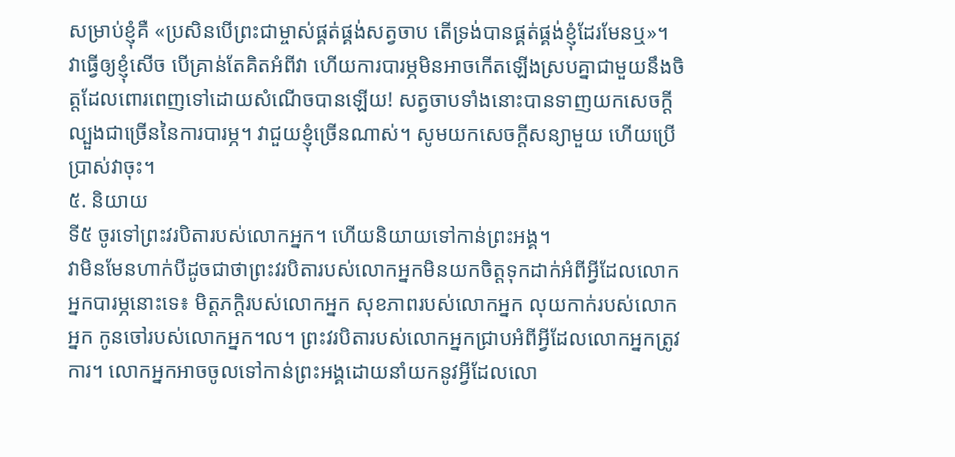សម្រាប់ខ្ញុំគឺ «ប្រសិនបើព្រះជាម្ចាស់ផ្គត់ផ្គង់សត្វចាប តើទ្រង់បានផ្គត់ផ្គង់ខ្ញុំដែរមែនឬ»។ វាធ្វើឲ្យខ្ញុំសើច បើគ្រាន់តែគិតអំពីវា ហើយការបារម្ភមិនអាចកើតឡើងស្របគ្នាជាមួយនឹងចិត្តដែលពោរពេញទៅដោយសំណើចបានឡើយ! សត្វចាបទាំងនោះបានទាញយកសេចក្ដីល្បួងជាច្រើននៃការបារម្ភ។ វាជួយខ្ញុំច្រើនណាស់។ សូមយកសេចក្ដីសន្យាមួយ ហើយប្រើប្រាស់វាចុះ។
៥. និយាយ
ទី៥ ចូរទៅព្រះវរបិតារបស់លោកអ្នក។ ហើយនិយាយទៅកាន់ព្រះអង្គ។
វាមិនមែនហាក់បីដូចជាថាព្រះវរបិតារបស់លោកអ្នកមិនយកចិត្តទុកដាក់អំពីអ្វីដែលលោកអ្នកបារម្ភនោះទេ៖ មិត្តភក្ដិរបស់លោកអ្នក សុខភាពរបស់លោកអ្នក លុយកាក់របស់លោកអ្នក កូនចៅរបស់លោកអ្នក។ល។ ព្រះវរបិតារបស់លោកអ្នកជ្រាបអំពីអ្វីដែលលោកអ្នកត្រូវការ។ លោកអ្នកអាចចូលទៅកាន់ព្រះអង្គដោយនាំយកនូវអ្វីដែលលោ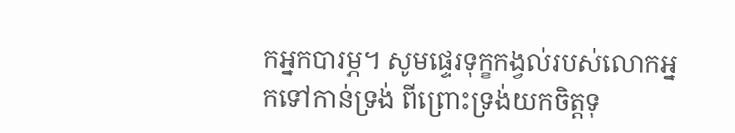កអ្នកបារម្ភ។ សូមផ្ទេរទុក្ខកង្វល់របស់លោកអ្នកទៅកាន់ទ្រង់ ពីព្រោះទ្រង់យកចិត្តទុ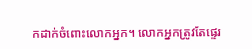កដាក់ចំពោះលោកអ្នក។ លោកអ្នកត្រូវតែផ្ទេរ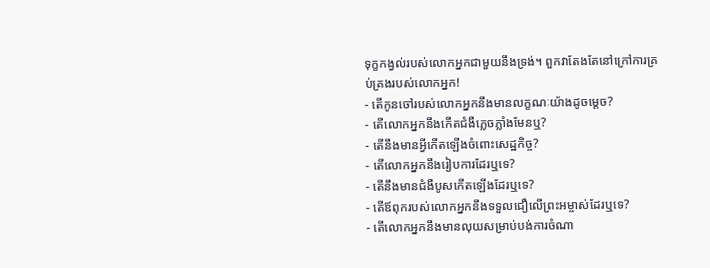ទុក្ខកង្វល់របស់លោកអ្នកជាមួយនឹងទ្រង់។ ពួកវាតែងតែនៅក្រៅការគ្រប់គ្រងរបស់លោកអ្នក!
- តើកូនចៅរបស់លោកអ្នកនឹងមានលក្ខណៈយ៉ាងដូចម្ដេច?
- តើលោកអ្នកនឹងកើតជំងឺភ្លេចភ្លាំងមែនឬ?
- តើនឹងមានអ្វីកើតឡើងចំពោះសេដ្ឋកិច្ច?
- តើលោកអ្នកនឹងរៀបការដែរឬទេ?
- តើនឹងមានជំងឺបូសកើតឡើងដែរឬទេ?
- តើឪពុករបស់លោកអ្នកនឹងទទួលជឿលើព្រះអម្ចាស់ដែរឬទេ?
- តើលោកអ្នកនឹងមានលុយសម្រាប់បង់ការចំណា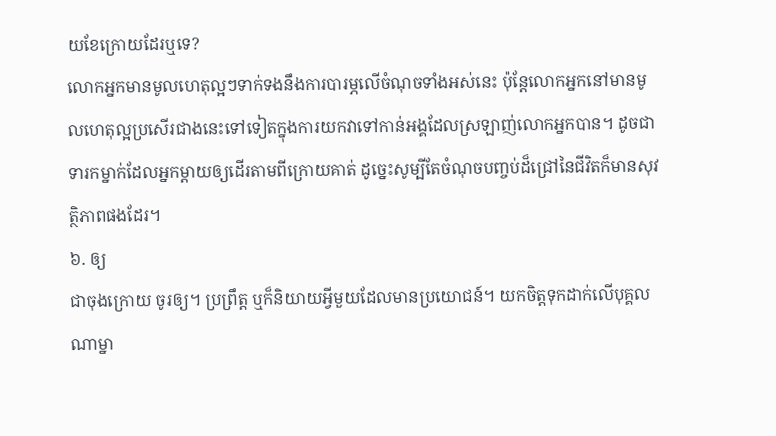យខែក្រោយដែរឬទេ?
លោកអ្នកមានមូលហេតុល្អៗទាក់ទងនឹងការបារម្ភលើចំណុចទាំងអស់នេះ ប៉ុន្តែលោកអ្នកនៅមានមូលហេតុល្អប្រសើរជាងនេះទៅទៀតក្នុងការយកវាទៅកាន់អង្គដែលស្រឡាញ់លោកអ្នកបាន។ ដូចជាទារកម្នាក់ដែលអ្នកម្ដាយឲ្យដើរតាមពីក្រោយគាត់ ដូច្នេះសូម្បីតែចំណុចបញ្ចប់ដ៏ជ្រៅនៃជីវិតក៏មានសុវត្ថិភាពផងដែរ។
៦. ឲ្យ
ជាចុងក្រោយ ចូរឲ្យ។ ប្រព្រឹត្ត ឬក៏និយាយអ្វីមួយដែលមានប្រយោជន៍។ យកចិត្តទុកដាក់លើបុគ្គលណាម្នា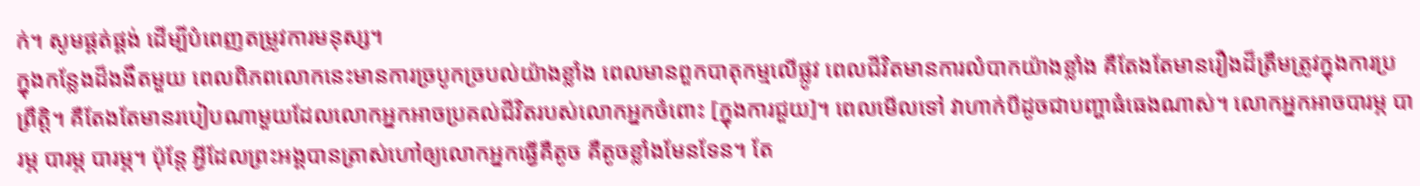ក់។ សូមផ្គត់ផ្គង់ ដើម្បីបំពេញតម្រូវការមនុស្ស។
ក្នុងកន្លែងដ៏ងងឹតមួយ ពេលពិភពលោកនេះមានការច្របូកច្របល់យ៉ាងខ្លាំង ពេលមានពួកបាតុកម្មលើផ្លូវ ពេលជីវិតមានការលំបាកយ៉ាងខ្លាំង គឺតែងតែមានរឿងដ៏ត្រឹមត្រូវក្នុងការប្រព្រឹត្តិ។ គឺតែងតែមានរបៀបណាមួយដែលលោកអ្នកអាចប្រគល់ជីវិតរបស់លោកអ្នកចំពោះ [ក្នុងការជួយ]។ ពេលមើលទៅ វាហាក់បីដូចជាបញ្ហាធំធេងណាស់។ លោកអ្នកអាចបារម្ភ បារម្ភ បារម្ភ បារម្ភ។ ប៉ុន្តែ អ្វីដែលព្រះអង្គបានត្រាស់ហៅឲ្យលោកអ្នកធ្វើគឺតូច គឺតូចខ្លាំងមែនទែន។ តែ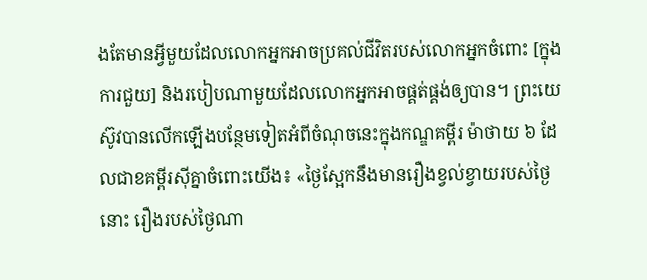ងតែមានអ្វីមួយដែលលោកអ្នកអាចប្រគល់ជីវិតរបស់លោកអ្នកចំពោះ [ក្នុងការជួយ] និងរបៀបណាមួយដែលលោកអ្នកអាចផ្គត់ផ្គង់ឲ្យបាន។ ព្រះយេស៊ូវបានលើកឡើងបន្ថែមទៀតអំពីចំណុចនេះក្នុងកណ្ឌគម្ពីរ ម៉ាថាយ ៦ ដែលជាខគម្ពីរស៊ីគ្នាចំពោះយើង៖ «ថ្ងៃស្អែកនឹងមានរឿងខ្វល់ខ្វាយរបស់ថ្ងៃនោះ រឿងរបស់ថ្ងៃណា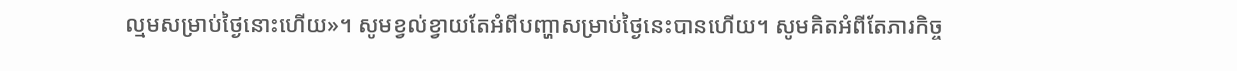ល្មមសម្រាប់ថ្ងៃនោះហើយ»។ សូមខ្វល់ខ្វាយតែអំពីបញ្ហាសម្រាប់ថ្ងៃនេះបានហើយ។ សូមគិតអំពីតែភារកិច្ច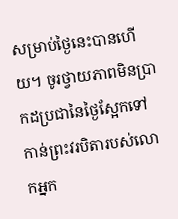សម្រាប់ថ្ងៃនេះបានហើយ។ ចូរថ្វាយភាពមិនប្រាកដប្រជានៃថ្ងៃស្អែកទៅកាន់ព្រះវរបិតារបស់លោកអ្នក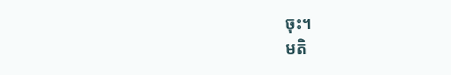ចុះ។
មតិ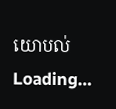យោបល់
Loading…